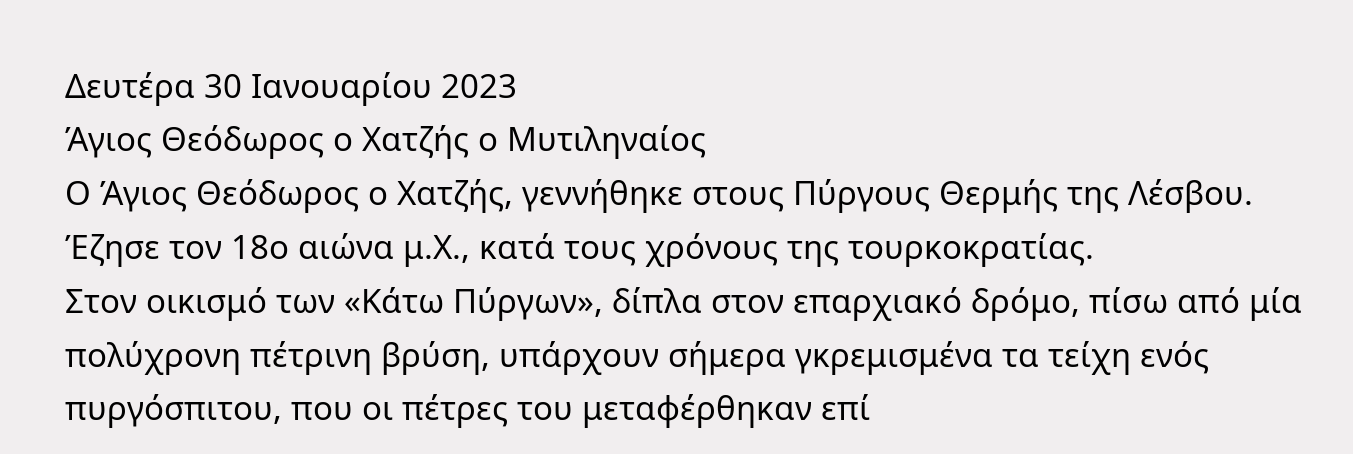Δευτέρα 30 Ιανουαρίου 2023
Άγιος Θεόδωρος ο Χατζής ο Μυτιληναίος
Ο Άγιος Θεόδωρος ο Χατζής, γεννήθηκε στους Πύργους Θερμής της Λέσβου. Έζησε τον 18ο αιώνα μ.Χ., κατά τους χρόνους της τουρκοκρατίας.
Στον οικισμό των «Κάτω Πύργων», δίπλα στον επαρχιακό δρόμο, πίσω από μία πολύχρονη πέτρινη βρύση, υπάρχουν σήμερα γκρεμισμένα τα τείχη ενός πυργόσπιτου, που οι πέτρες του μεταφέρθηκαν επί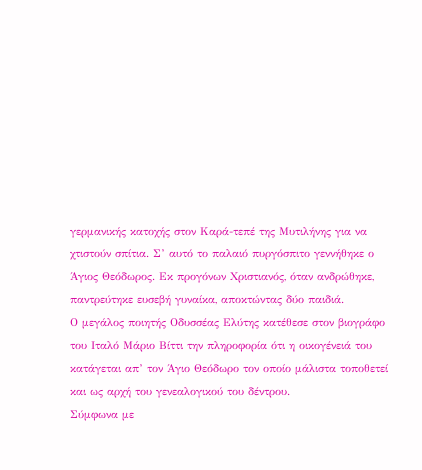γερμανικής κατοχής στον Καρά-τεπέ της Μυτιλήνης για να χτιστούν σπίτια. Σ’ αυτό το παλαιό πυργόσπιτο γεννήθηκε ο Άγιος Θεόδωρος. Εκ προγόνων Χριστιανός, όταν ανδρώθηκε, παντρεύτηκε ευσεβή γυναίκα, αποκτώντας δύο παιδιά.
Ο μεγάλος ποιητής Οδυσσέας Ελύτης κατέθεσε στον βιογράφο του Ιταλό Μάριο Βίττι την πληροφορία ότι η οικογένειά του κατάγεται απ’ τον Άγιο Θεόδωρο τον οποίο μάλιστα τοποθετεί και ως αρχή του γενεαλογικού του δέντρου.
Σύμφωνα με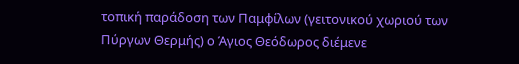τοπική παράδοση των Παμφίλων (γειτονικού χωριού των Πύργων Θερμής) ο Άγιος Θεόδωρος διέμενε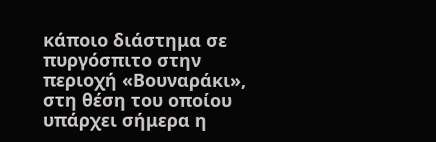κάποιο διάστημα σε πυργόσπιτο στην περιοχή «Βουναράκι», στη θέση του οποίου υπάρχει σήμερα η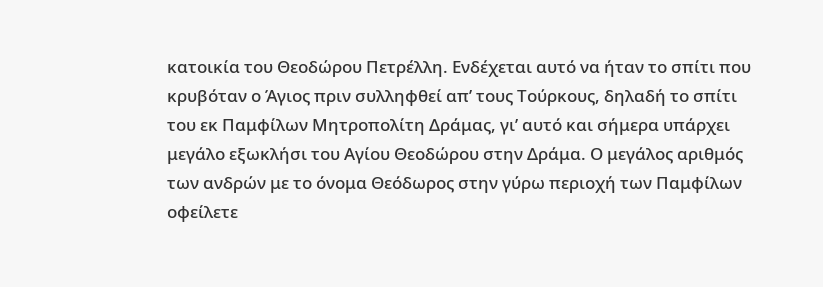κατοικία του Θεοδώρου Πετρέλλη. Ενδέχεται αυτό να ήταν το σπίτι που κρυβόταν ο Άγιος πριν συλληφθεί απ’ τους Τούρκους, δηλαδή το σπίτι του εκ Παμφίλων Μητροπολίτη Δράμας, γι’ αυτό και σήμερα υπάρχει μεγάλο εξωκλήσι του Αγίου Θεοδώρου στην Δράμα. Ο μεγάλος αριθμός των ανδρών με το όνομα Θεόδωρος στην γύρω περιοχή των Παμφίλων οφείλετε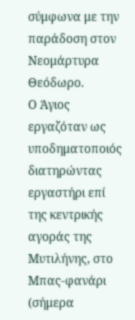σύμφωνα με την παράδοση στον Νεομάρτυρα Θεόδωρο.
Ο Άγιος εργαζόταν ως υποδηματοποιός διατηρώντας εργαστήρι επί της κεντρικής αγοράς της Μυτιλήνης, στο Μπας-φανάρι (σήμερα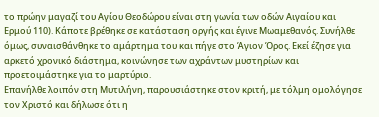το πρώην μαγαζί του Αγίου Θεοδώρου είναι στη γωνία των οδών Αιγαίου και Ερμού 110). Κάποτε βρέθηκε σε κατάσταση οργής και έγινε Μωαμεθανός. Συνήλθε όμως, συναισθάνθηκε το αμάρτημα του και πήγε στο Άγιον Όρος. Εκεί έζησε για αρκετό χρονικό διάστημα, κοινώνησε των αχράντων μυστηρίων και προετοιμάστηκε για το μαρτύριο.
Επανήλθε λοιπόν στη Μυτιλήνη, παρουσιάστηκε στον κριτή, με τόλμη ομολόγησε τον Χριστό και δήλωσε ότι η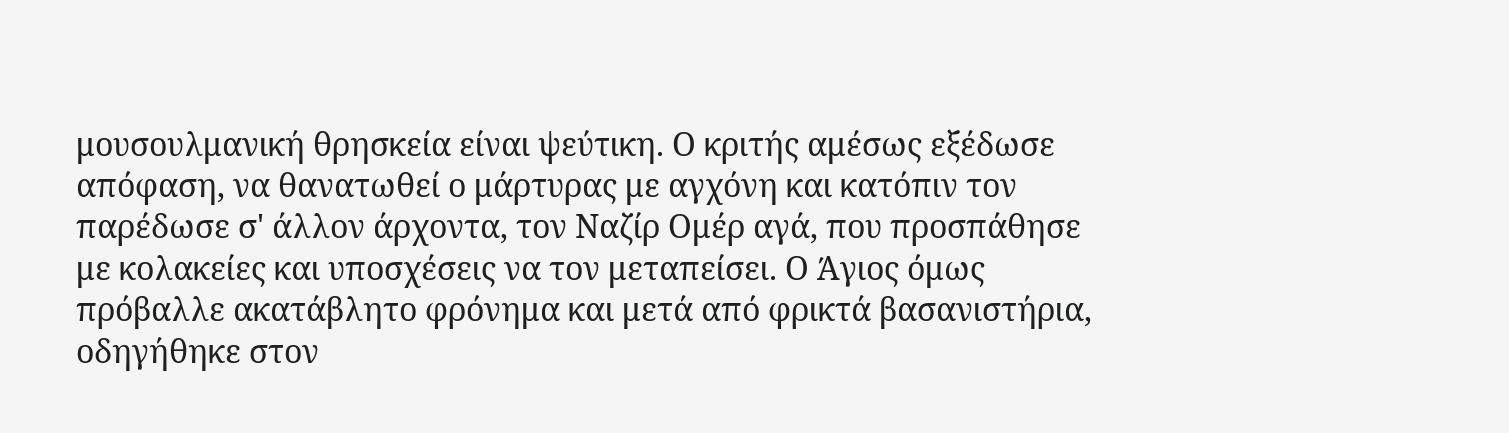μουσουλμανική θρησκεία είναι ψεύτικη. Ο κριτής αμέσως εξέδωσε απόφαση, να θανατωθεί ο μάρτυρας με αγχόνη και κατόπιν τον παρέδωσε σ' άλλον άρχοντα, τον Ναζίρ Ομέρ αγά, που προσπάθησε με κολακείες και υποσχέσεις να τον μεταπείσει. Ο Άγιος όμως πρόβαλλε ακατάβλητο φρόνημα και μετά από φρικτά βασανιστήρια, οδηγήθηκε στον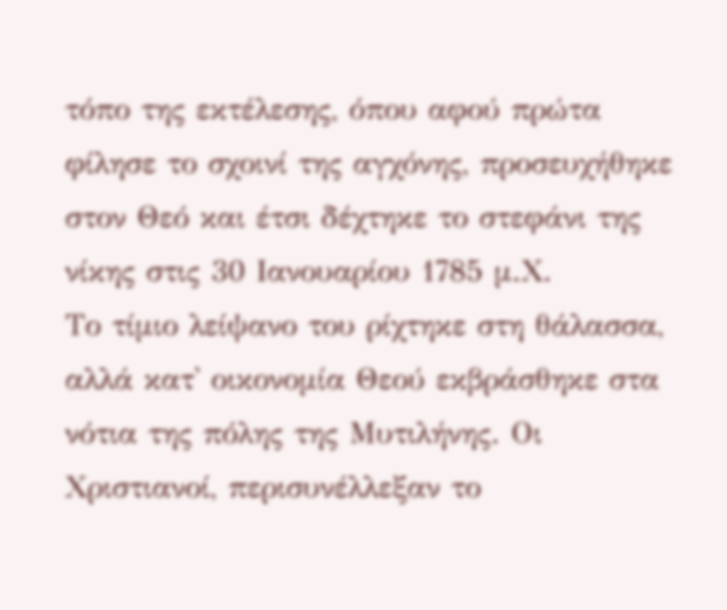τόπο της εκτέλεσης, όπου αφού πρώτα φίλησε το σχοινί της αγχόνης, προσευχήθηκε στον Θεό και έτσι δέχτηκε το στεφάνι της νίκης στις 30 Ιανουαρίου 1785 μ.Χ.
Το τίμιο λείψανο του ρίχτηκε στη θάλασσα, αλλά κατ' οικονομία Θεού εκβράσθηκε στα νότια της πόλης της Μυτιλήνης. Οι Χριστιανοί, περισυνέλλεξαν το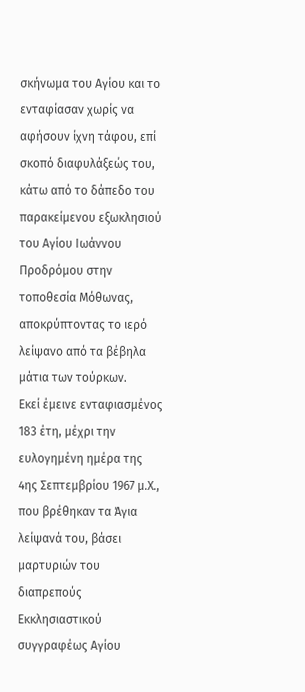σκήνωμα του Αγίου και το ενταφίασαν χωρίς να αφήσουν ίχνη τάφου, επί σκοπό διαφυλάξεώς του, κάτω από το δάπεδο του παρακείμενου εξωκλησιού του Αγίου Ιωάννου Προδρόμου στην τοποθεσία Μόθωνας, αποκρύπτοντας το ιερό λείψανο από τα βέβηλα μάτια των τούρκων.
Εκεί έμεινε ενταφιασμένος 183 έτη, μέχρι την ευλογημένη ημέρα της 4ης Σεπτεμβρίου 1967 μ.Χ., που βρέθηκαν τα Άγια λείψανά του, βάσει μαρτυριών του διαπρεπούς Εκκλησιαστικού συγγραφέως Αγίου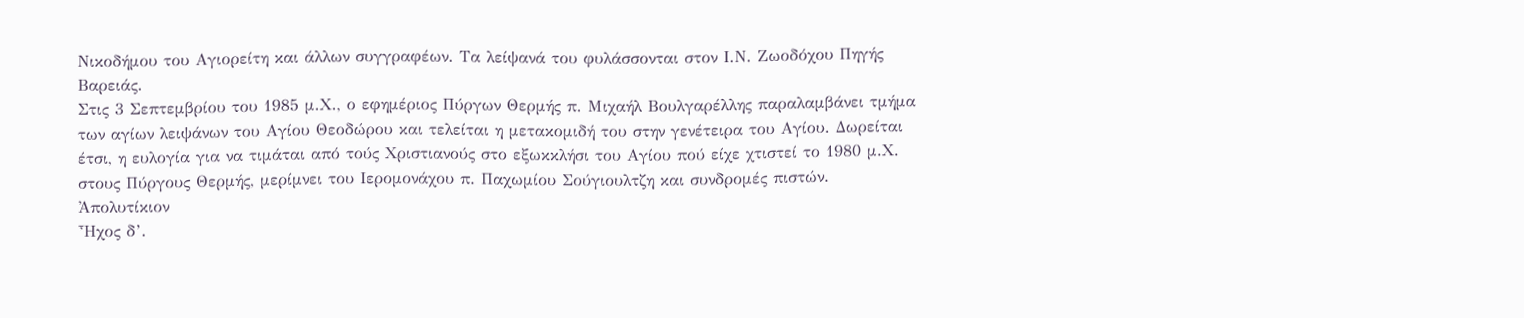Νικοδήμου του Αγιορείτη και άλλων συγγραφέων. Τα λείψανά του φυλάσσονται στον Ι.Ν. Ζωοδόχου Πηγής Βαρειάς.
Στις 3 Σεπτεμβρίου του 1985 μ.Χ., ο εφημέριος Πύργων Θερμής π. Μιχαήλ Βουλγαρέλλης παραλαμβάνει τμήμα των αγίων λειψάνων του Αγίου Θεοδώρου και τελείται η μετακομιδή του στην γενέτειρα του Αγίου. Δωρείται έτσι, η ευλογία για να τιμάται από τούς Χριστιανούς στο εξωκκλήσι του Αγίου πού είχε χτιστεί το 1980 μ.Χ. στους Πύργους Θερμής, μερίμνει του Ιερομονάχου π. Παχωμίου Σούγιουλτζη και συνδρομές πιστών.
Ἀπολυτίκιον
Ἦχος δ’.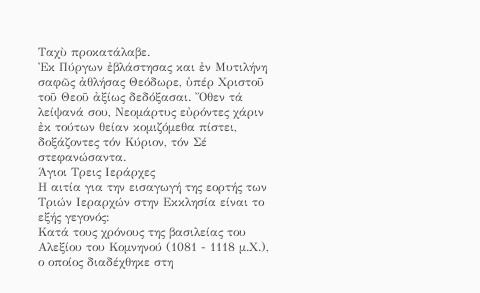Ταχὺ προκατάλαβε.
Ἐκ Πύργων ἐβλάστησας και ἐν Μυτιλήνη σαφῶς ἀθλήσας Θεόδωρε, ὑπέρ Χριστοῦ τοῦ Θεοῦ ἀξίως δεδόξασαι. Ὄθεν τά λείψανά σου, Νεομάρτυς εὐρόντες χάριν ἐκ τούτων θείαν κομιζόμεθα πίστει, δοξάζοντες τόν Κύριον, τόν Σέ στεφανώσαντα.
Άγιοι Τρεις Ιεράρχες
Η αιτία για την εισαγωγή της εορτής των Τριών Ιεραρχών στην Εκκλησία είναι το εξής γεγονός:
Κατά τους χρόνους της βασιλείας του Αλεξίου του Κομνηνού (1081 - 1118 μ.Χ.), ο οποίος διαδέχθηκε στη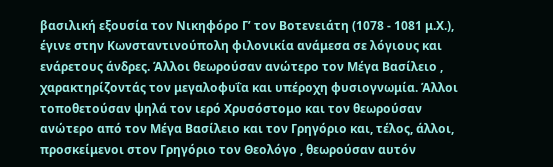βασιλική εξουσία τον Νικηφόρο Γ’ τον Βοτενειάτη (1078 - 1081 μ.Χ.), έγινε στην Κωνσταντινούπολη φιλονικία ανάμεσα σε λόγιους και ενάρετους άνδρες. Άλλοι θεωρούσαν ανώτερο τον Μέγα Βασίλειο , χαρακτηρίζοντάς τον μεγαλοφυΐα και υπέροχη φυσιογνωμία. Άλλοι τοποθετούσαν ψηλά τον ιερό Χρυσόστομο και τον θεωρούσαν ανώτερο από τον Μέγα Βασίλειο και τον Γρηγόριο και, τέλος, άλλοι, προσκείμενοι στον Γρηγόριο τον Θεολόγο , θεωρούσαν αυτόν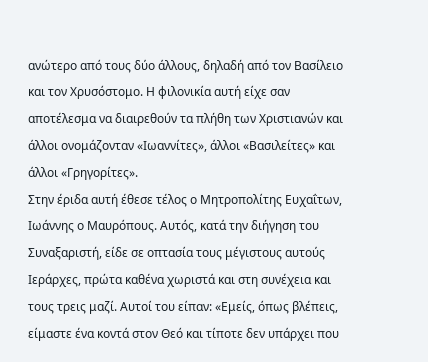ανώτερο από τους δύο άλλους, δηλαδή από τον Βασίλειο και τον Χρυσόστομο. Η φιλονικία αυτή είχε σαν αποτέλεσμα να διαιρεθούν τα πλήθη των Χριστιανών και άλλοι ονομάζονταν «Ιωαννίτες», άλλοι «Βασιλείτες» και άλλοι «Γρηγορίτες».
Στην έριδα αυτή έθεσε τέλος ο Μητροπολίτης Ευχαΐτων, Ιωάννης ο Μαυρόπους. Αυτός, κατά την διήγηση του Συναξαριστή, είδε σε οπτασία τους μέγιστους αυτούς Ιεράρχες, πρώτα καθένα χωριστά και στη συνέχεια και τους τρεις μαζί. Αυτοί του είπαν: «Εμείς, όπως βλέπεις, είμαστε ένα κοντά στον Θεό και τίποτε δεν υπάρχει που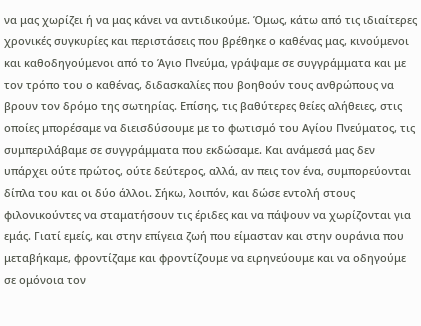να μας χωρίζει ή να μας κάνει να αντιδικούμε. Όμως, κάτω από τις ιδιαίτερες χρονικές συγκυρίες και περιστάσεις που βρέθηκε ο καθένας μας, κινούμενοι και καθοδηγούμενοι από το Άγιο Πνεύμα, γράψαμε σε συγγράμματα και με τον τρόπο του ο καθένας, διδασκαλίες που βοηθούν τους ανθρώπους να βρουν τον δρόμο της σωτηρίας. Επίσης, τις βαθύτερες θείες αλήθειες, στις οποίες μπορέσαμε να διεισδύσουμε με το φωτισμό του Αγίου Πνεύματος, τις συμπεριλάβαμε σε συγγράμματα που εκδώσαμε. Και ανάμεσά μας δεν υπάρχει ούτε πρώτος, ούτε δεύτερος, αλλά, αν πεις τον ένα, συμπορεύονται δίπλα του και οι δύο άλλοι. Σήκω, λοιπόν, και δώσε εντολή στους φιλονικούντες να σταματήσουν τις έριδες και να πάψουν να χωρίζονται για εμάς. Γιατί εμείς, και στην επίγεια ζωή που είμασταν και στην ουράνια που μεταβήκαμε, φροντίζαμε και φροντίζουμε να ειρηνεύουμε και να οδηγούμε σε ομόνοια τον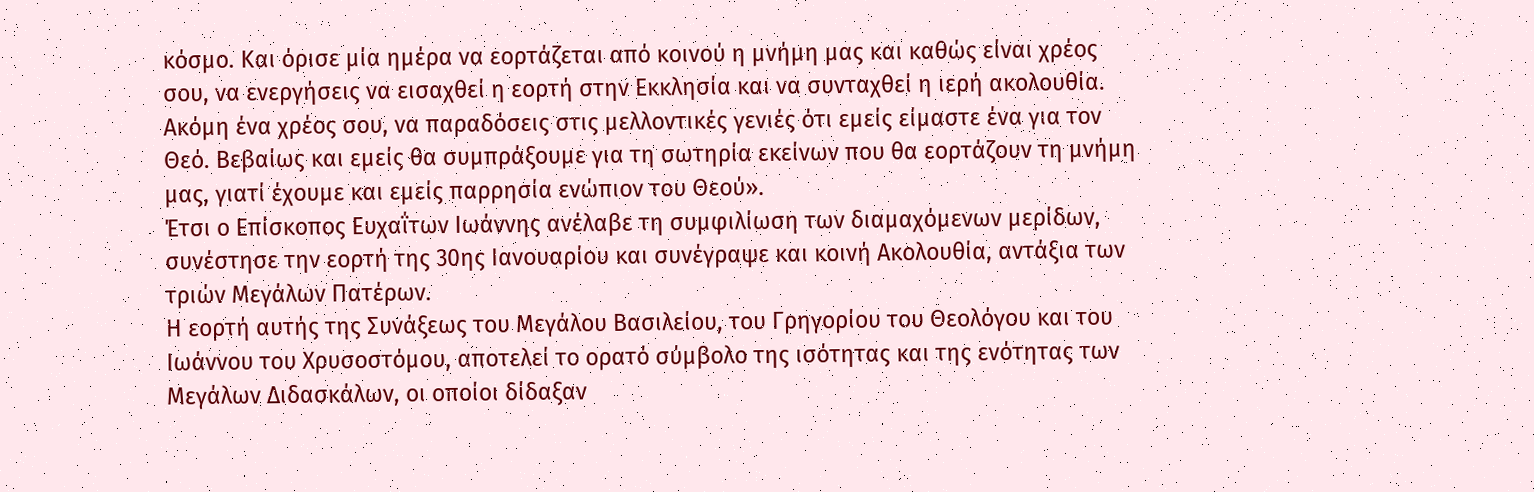κόσμο. Και όρισε μία ημέρα να εορτάζεται από κοινού η μνήμη μας και καθώς είναι χρέος σου, να ενεργήσεις να εισαχθεί η εορτή στην Εκκλησία και να συνταχθεί η ιερή ακολουθία. Ακόμη ένα χρέος σου, να παραδόσεις στις μελλοντικές γενιές ότι εμείς είμαστε ένα για τον Θεό. Βεβαίως και εμείς θα συμπράξουμε για τη σωτηρία εκείνων που θα εορτάζουν τη μνήμη μας, γιατί έχουμε και εμείς παρρησία ενώπιον του Θεού».
Έτσι ο Επίσκοπος Ευχαΐτων Ιωάννης ανέλαβε τη συμφιλίωση των διαμαχόμενων μερίδων, συνέστησε την εορτή της 30ης Ιανουαρίου και συνέγραψε και κοινή Ακολουθία, αντάξια των τριών Μεγάλων Πατέρων.
Η εορτή αυτής της Συνάξεως του Μεγάλου Βασιλείου, του Γρηγορίου του Θεολόγου και του Ιωάννου του Χρυσοστόμου, αποτελεί το ορατό σύμβολο της ισότητας και της ενότητας των Μεγάλων Διδασκάλων, οι οποίοι δίδαξαν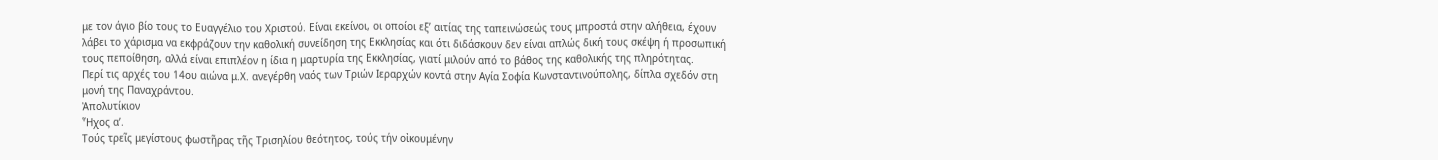με τον άγιο βίο τους το Ευαγγέλιο του Χριστού. Είναι εκείνοι, οι οποίοι εξ’ αιτίας της ταπεινώσεώς τους μπροστά στην αλήθεια, έχουν λάβει το χάρισμα να εκφράζουν την καθολική συνείδηση της Εκκλησίας και ότι διδάσκουν δεν είναι απλώς δική τους σκέψη ή προσωπική τους πεποίθηση, αλλά είναι επιπλέον η ίδια η μαρτυρία της Εκκλησίας, γιατί μιλούν από το βάθος της καθολικής της πληρότητας.
Περί τις αρχές του 14ου αιώνα μ.Χ. ανεγέρθη ναός των Τριών Ιεραρχών κοντά στην Αγία Σοφία Κωνσταντινούπολης, δίπλα σχεδόν στη μονή της Παναχράντου.
Ἀπολυτίκιον
Ἦχος α’.
Τούς τρεῖς μεγίστους φωστῆρας τῆς Τρισηλίου θεότητος, τούς τήν οἰκουμένην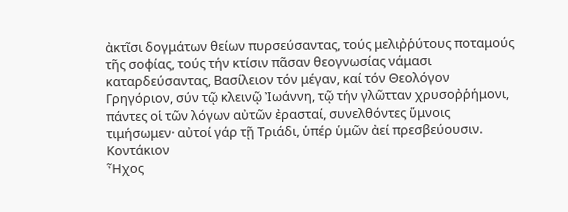ἀκτῖσι δογμάτων θείων πυρσεύσαντας, τούς μελιῤῥύτους ποταμούς τῆς σοφίας, τούς τήν κτίσιν πᾶσαν θεογνωσίας νάμασι καταρδεύσαντας, Βασίλειον τόν μέγαν, καί τόν Θεολόγον Γρηγόριον, σύν τῷ κλεινῷ Ἰωάννη, τῷ τήν γλῶτταν χρυσοῤῥήμονι, πάντες οἱ τῶν λόγων αὐτῶν ἐρασταί, συνελθόντες ὕμνοις τιμήσωμεν· αὐτοί γάρ τῇ Τριάδι, ὑπέρ ὑμῶν ἀεί πρεσβεύουσιν.
Κοντάκιον
Ἦχος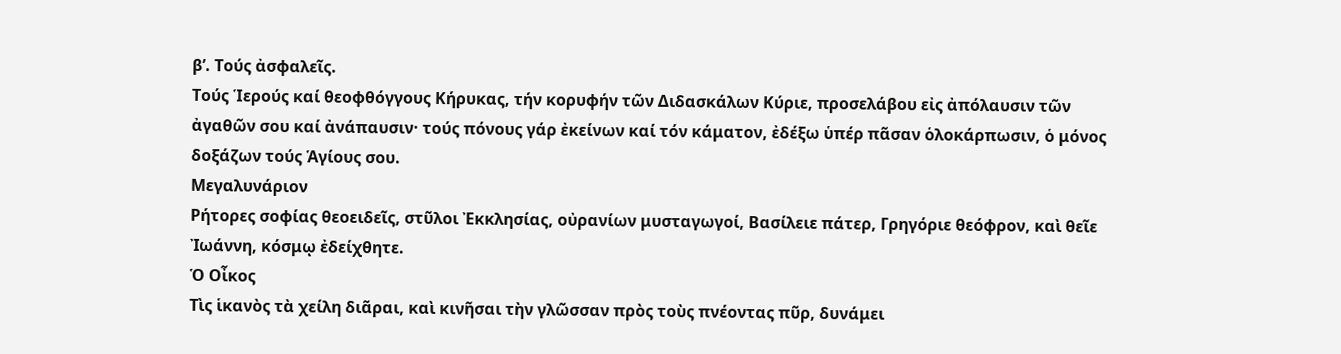β’. Τούς ἀσφαλεῖς.
Τούς Ἱερούς καί θεοφθόγγους Κήρυκας, τήν κορυφήν τῶν Διδασκάλων Κύριε, προσελάβου εἰς ἀπόλαυσιν τῶν ἀγαθῶν σου καί ἀνάπαυσιν· τούς πόνους γάρ ἐκείνων καί τόν κάματον, ἐδέξω ὑπέρ πᾶσαν ὁλοκάρπωσιν, ὁ μόνος δοξάζων τούς Ἁγίους σου.
Μεγαλυνάριον
Ρήτορες σοφίας θεοειδεῖς, στῦλοι Ἐκκλησίας, οὐρανίων μυσταγωγοί, Βασίλειε πάτερ, Γρηγόριε θεόφρον, καὶ θεῖε Ἰωάννη, κόσμῳ ἐδείχθητε.
Ὁ Οἶκος
Τὶς ἱκανὸς τὰ χείλη διᾶραι, καὶ κινῆσαι τὴν γλῶσσαν πρὸς τοὺς πνέοντας πῦρ, δυνάμει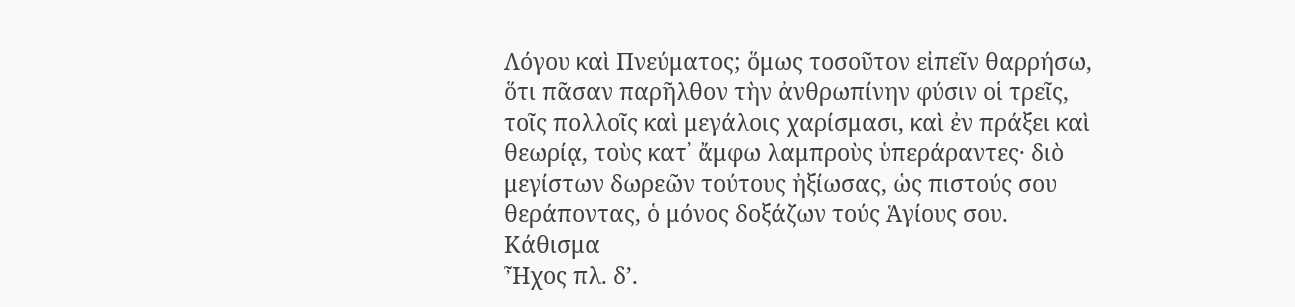Λόγου καὶ Πνεύματος; ὅμως τοσοῦτον εἰπεῖν θαρρήσω, ὅτι πᾶσαν παρῆλθον τὴν ἀνθρωπίνην φύσιν οἱ τρεῖς, τοῖς πολλοῖς καὶ μεγάλοις χαρίσμασι, καὶ ἐν πράξει καὶ θεωρίᾳ, τοὺς κατ᾿ ἄμφω λαμπροὺς ὑπεράραντες· διὸ μεγίστων δωρεῶν τούτους ἠξίωσας, ὡς πιστούς σου θεράποντας, ὁ μόνος δοξάζων τούς Ἁγίους σου.
Κάθισμα
Ἦχος πλ. δ’.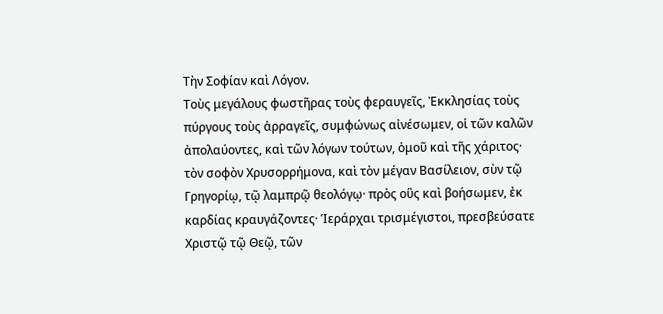Τὴν Σοφίαν καὶ Λόγον.
Τοὺς μεγάλους φωστῆρας τοὺς φεραυγεῖς, Ἐκκλησίας τοὺς πύργους τοὺς ἀρραγεῖς, συμφώνως αἰνέσωμεν, οἱ τῶν καλῶν ἀπολαύοντες, καὶ τῶν λόγων τούτων, ὁμοῦ καὶ τῆς χάριτος· τὸν σοφὸν Χρυσορρήμονα, καὶ τὸν μέγαν Βασίλειον, σὺν τῷ Γρηγορίῳ, τῷ λαμπρῷ θεολόγῳ· πρὸς οὓς καὶ βοήσωμεν, ἐκ καρδίας κραυγάζοντες· Ἱεράρχαι τρισμέγιστοι, πρεσβεύσατε Χριστῷ τῷ Θεῷ, τῶν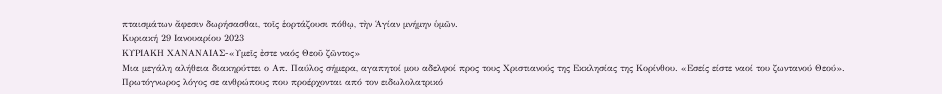πταισμάτων ἄφεσιν δωρήσασθαι, τοῖς ἑορτάζουσι πόθῳ, τὴν Ἁγίαν μνήμην ὑμῶν.
Κυριακή 29 Ιανουαρίου 2023
ΚΥΡΙΑΚΗ ΧΑΝΑΝΑΙΑΣ-«Υμεῖς ἐστε ναός Θεοῦ ζῶντος»
Μια μεγάλη αλήθεια διακηρύττει ο Απ. Παύλος σήμερα, αγαπητοί μου αδελφοί προς τους Χριστιανούς της Εκκλησίας της Κορίνθου. «Εσείς είστε ναοί του ζωντανού Θεού». Πρωτόγνωρος λόγος σε ανθρώπους που προέρχονται από τον ειδωλολατρικό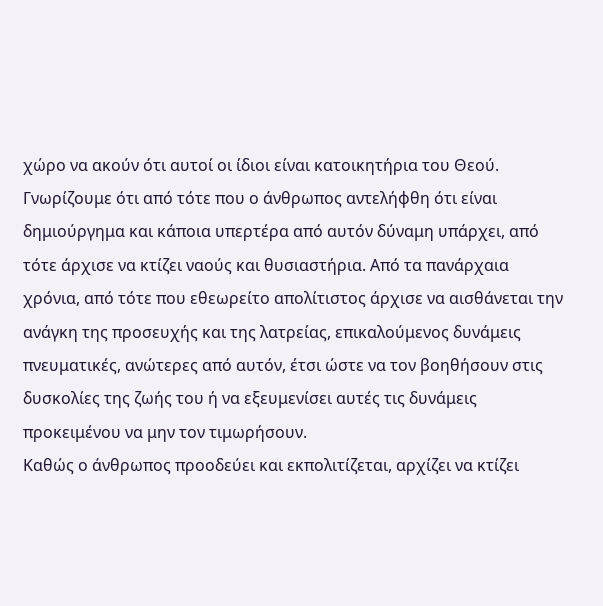χώρο να ακούν ότι αυτοί οι ίδιοι είναι κατοικητήρια του Θεού.
Γνωρίζουμε ότι από τότε που ο άνθρωπος αντελήφθη ότι είναι δημιούργημα και κάποια υπερτέρα από αυτόν δύναμη υπάρχει, από τότε άρχισε να κτίζει ναούς και θυσιαστήρια. Από τα πανάρχαια χρόνια, από τότε που εθεωρείτο απολίτιστος άρχισε να αισθάνεται την ανάγκη της προσευχής και της λατρείας, επικαλούμενος δυνάμεις πνευματικές, ανώτερες από αυτόν, έτσι ώστε να τον βοηθήσουν στις δυσκολίες της ζωής του ή να εξευμενίσει αυτές τις δυνάμεις προκειμένου να μην τον τιμωρήσουν.
Καθώς ο άνθρωπος προοδεύει και εκπολιτίζεται, αρχίζει να κτίζει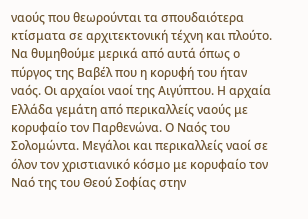ναούς που θεωρούνται τα σπουδαιότερα κτίσματα σε αρχιτεκτονική τέχνη και πλούτο. Να θυμηθούμε μερικά από αυτά όπως ο πύργος της Βαβέλ που η κορυφή του ήταν ναός. Οι αρχαίοι ναοί της Αιγύπτου. Η αρχαία Ελλάδα γεμάτη από περικαλλείς ναούς με κορυφαίο τον Παρθενώνα. Ο Ναός του Σολομώντα. Μεγάλοι και περικαλλείς ναοί σε όλον τον χριστιανικό κόσμο με κορυφαίο τον Ναό της του Θεού Σοφίας στην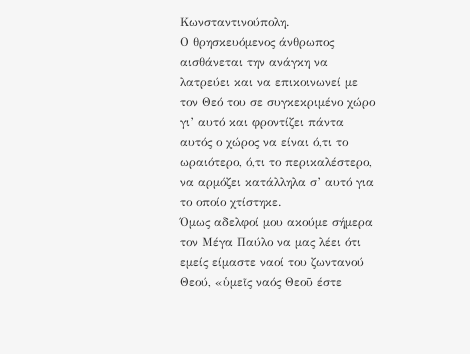Κωνσταντινούπολη.
Ο θρησκευόμενος άνθρωπος αισθάνεται την ανάγκη να λατρεύει και να επικοινωνεί με τον Θεό του σε συγκεκριμένο χώρο γι’ αυτό και φροντίζει πάντα αυτός ο χώρος να είναι ό,τι το ωραιότερο, ό,τι το περικαλέστερο, να αρμόζει κατάλληλα σ’ αυτό για το οποίο χτίστηκε.
Όμως αδελφοί μου ακούμε σήμερα τον Μέγα Παύλο να μας λέει ότι εμείς είμαστε ναοί του ζωντανού Θεού, «ὑμεῖς ναός Θεοῦ έστε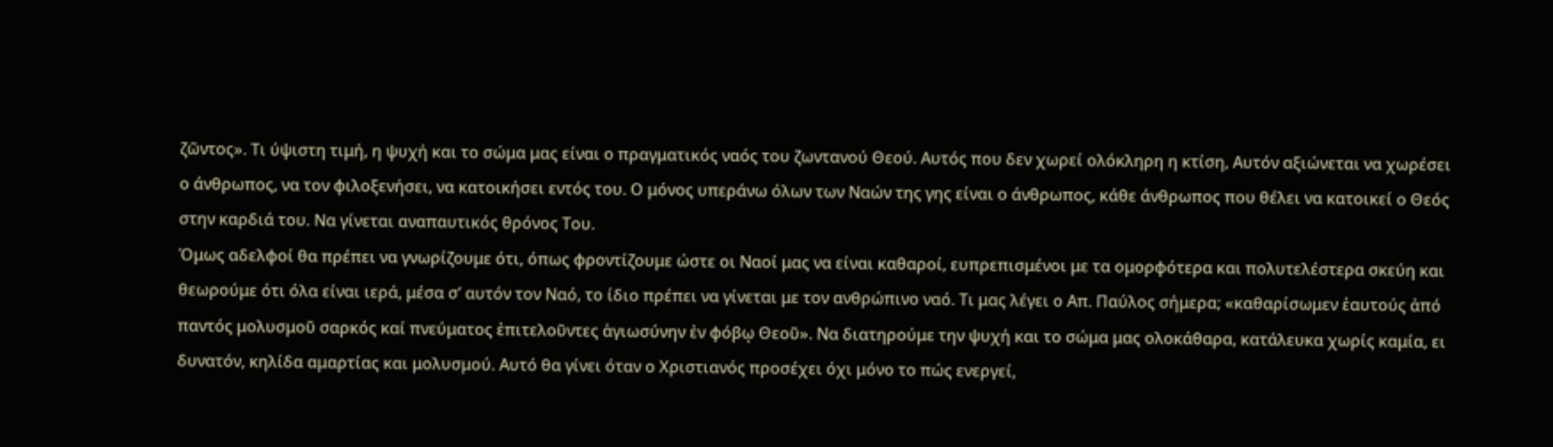ζῶντος». Τι ύψιστη τιμή, η ψυχή και το σώμα μας είναι ο πραγματικός ναός του ζωντανού Θεού. Αυτός που δεν χωρεί ολόκληρη η κτίση, Αυτόν αξιώνεται να χωρέσει ο άνθρωπος, να τον φιλοξενήσει, να κατοικήσει εντός του. Ο μόνος υπεράνω όλων των Ναών της γης είναι ο άνθρωπος, κάθε άνθρωπος που θέλει να κατοικεί ο Θεός στην καρδιά του. Να γίνεται αναπαυτικός θρόνος Του.
Όμως αδελφοί θα πρέπει να γνωρίζουμε ότι, όπως φροντίζουμε ώστε οι Ναοί μας να είναι καθαροί, ευπρεπισμένοι με τα ομορφότερα και πολυτελέστερα σκεύη και θεωρούμε ότι όλα είναι ιερά, μέσα σ’ αυτόν τον Ναό, το ίδιο πρέπει να γίνεται με τον ανθρώπινο ναό. Τι μας λέγει ο Απ. Παύλος σήμερα; «καθαρίσωμεν ἑαυτούς ἀπό παντός μολυσμοῦ σαρκός καί πνεύματος ἐπιτελοῦντες ἁγιωσύνην ἐν φόβῳ Θεοῦ». Να διατηρούμε την ψυχή και το σώμα μας ολοκάθαρα, κατάλευκα χωρίς καμία, ει δυνατόν, κηλίδα αμαρτίας και μολυσμού. Αυτό θα γίνει όταν ο Χριστιανός προσέχει όχι μόνο το πώς ενεργεί,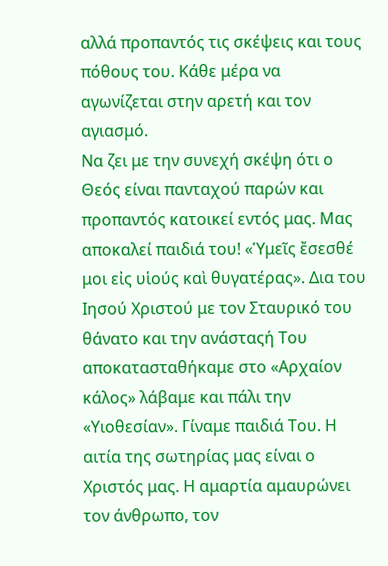αλλά προπαντός τις σκέψεις και τους πόθους του. Κάθε μέρα να αγωνίζεται στην αρετή και τον αγιασμό.
Να ζει με την συνεχή σκέψη ότι ο Θεός είναι πανταχού παρών και προπαντός κατοικεί εντός μας. Μας αποκαλεί παιδιά του! «Ὑμεῖς ἔσεσθέ μοι εἰς υἱούς καὶ θυγατέρας». Δια του Ιησού Χριστού με τον Σταυρικό του θάνατο και την ανάσταςή Του αποκατασταθήκαμε στο «Αρχαίον κάλος» λάβαμε και πάλι την «Υιοθεσίαν». Γίναμε παιδιά Του. Η αιτία της σωτηρίας μας είναι ο Χριστός μας. Η αμαρτία αμαυρώνει τον άνθρωπο, τον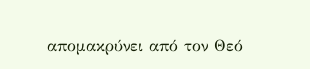απομακρύνει από τον Θεό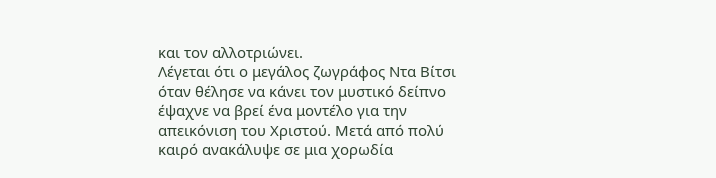και τον αλλοτριώνει.
Λέγεται ότι ο μεγάλος ζωγράφος Ντα Βίτσι όταν θέλησε να κάνει τον μυστικό δείπνο έψαχνε να βρεί ένα μοντέλο για την απεικόνιση του Χριστού. Μετά από πολύ καιρό ανακάλυψε σε μια χορωδία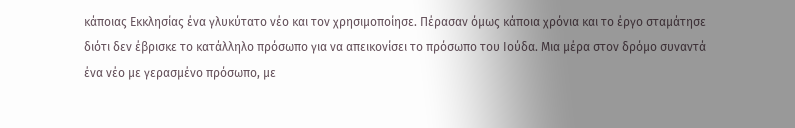κάποιας Εκκλησίας ένα γλυκύτατο νέο και τον χρησιμοποίησε. Πέρασαν όμως κάποια χρόνια και το έργο σταμάτησε διότι δεν έβρισκε το κατάλληλο πρόσωπο για να απεικονίσει το πρόσωπο του Ιούδα. Μια μέρα στον δρόμο συναντά ένα νέο με γερασμένο πρόσωπο, με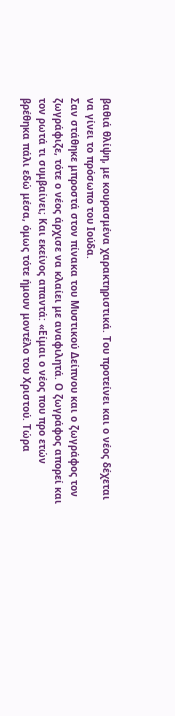βαθιά θλίψη, με κουρασμένα χαρακτηριστικά. Του προτείνει και ο νέος δέχεται να γίνει το πρόσωπο του Ιούδα.
Σαν στάθηκε μπροστά στον πίνακα του Μυστικού Δείπνου και ο ζωγράφος τον ζωγράφιζε, τότε ο νέος άρχισε να κλαίει με αναφιλητά. Ο ζωγράφος απορεί και τον ρωτά τι συμβαίνει; Και εκείνος απαντά: «Είμαι ο νέος που προ ετών βρέθηκα πάλι εδώ μέσα, όμως τότε ήμουν μοντέλο του Χριστού. Τώρα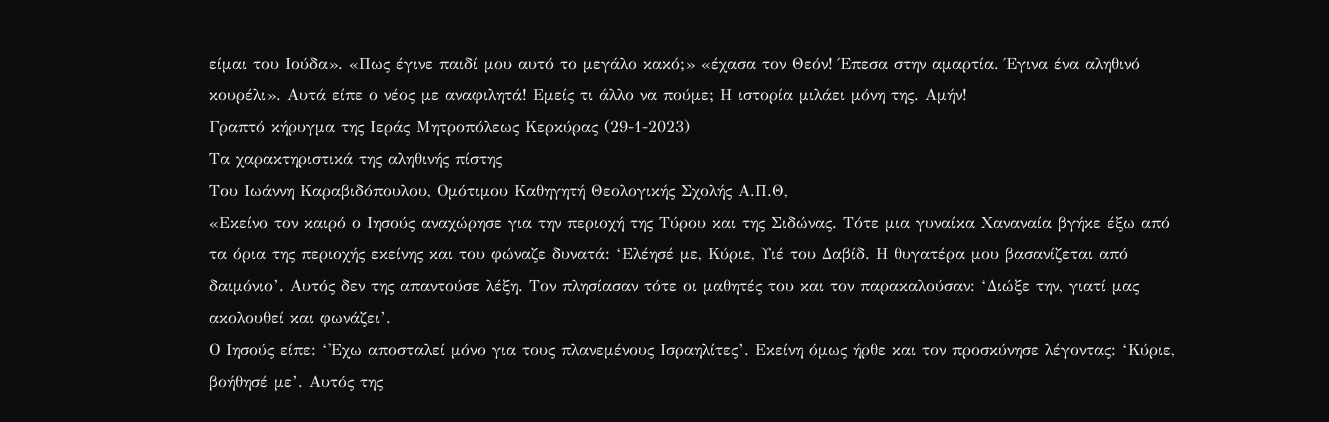είμαι του Ιούδα». «Πως έγινε παιδί μου αυτό το μεγάλο κακό;» «έχασα τον Θεόν! Έπεσα στην αμαρτία. Έγινα ένα αληθινό κουρέλι». Αυτά είπε ο νέος με αναφιλητά! Εμείς τι άλλο να πούμε; Η ιστορία μιλάει μόνη της. Αμήν!
Γραπτό κήρυγμα της Ιεράς Μητροπόλεως Κερκύρας (29-1-2023)
Τα χαρακτηριστικά της αληθινής πίστης
Του Ιωάννη Καραβιδόπουλου, Ομότιμου Καθηγητή Θεολογικής Σχολής Α.Π.Θ,
«Εκείνο τον καιρό ο Ιησούς αναχώρησε για την περιοχή της Τύρου και της Σιδώνας. Τότε μια γυναίκα Χαναναία βγήκε έξω από τα όρια της περιοχής εκείνης και του φώναζε δυνατά: ‘Ελέησέ με, Κύριε, Υιέ του Δαβίδ. Η θυγατέρα μου βασανίζεται από δαιμόνιο’. Αυτός δεν της απαντούσε λέξη. Τον πλησίασαν τότε οι μαθητές του και τον παρακαλούσαν: ‘Διώξε την, γιατί μας ακολουθεί και φωνάζει’.
Ο Ιησούς είπε: ‘'Εχω αποσταλεί μόνο για τους πλανεμένους Ισραηλίτες’. Εκείνη όμως ήρθε και τον προσκύνησε λέγοντας: ‘Κύριε, βοήθησέ με’. Αυτός της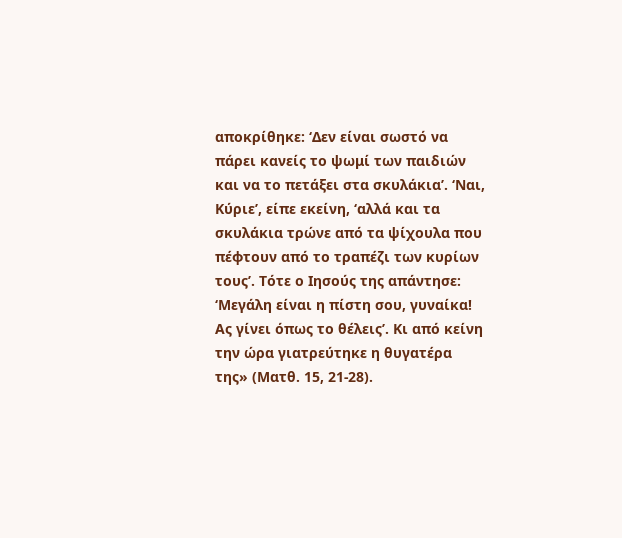αποκρίθηκε: ‘Δεν είναι σωστό να πάρει κανείς το ψωμί των παιδιών και να το πετάξει στα σκυλάκια’. ‘Ναι, Κύριε’, είπε εκείνη, ‘αλλά και τα σκυλάκια τρώνε από τα ψίχουλα που πέφτουν από το τραπέζι των κυρίων τους’. Τότε ο Ιησούς της απάντησε: ‘Μεγάλη είναι η πίστη σου, γυναίκα! Ας γίνει όπως το θέλεις’. Κι από κείνη την ώρα γιατρεύτηκε η θυγατέρα της» (Ματθ. 15, 21-28).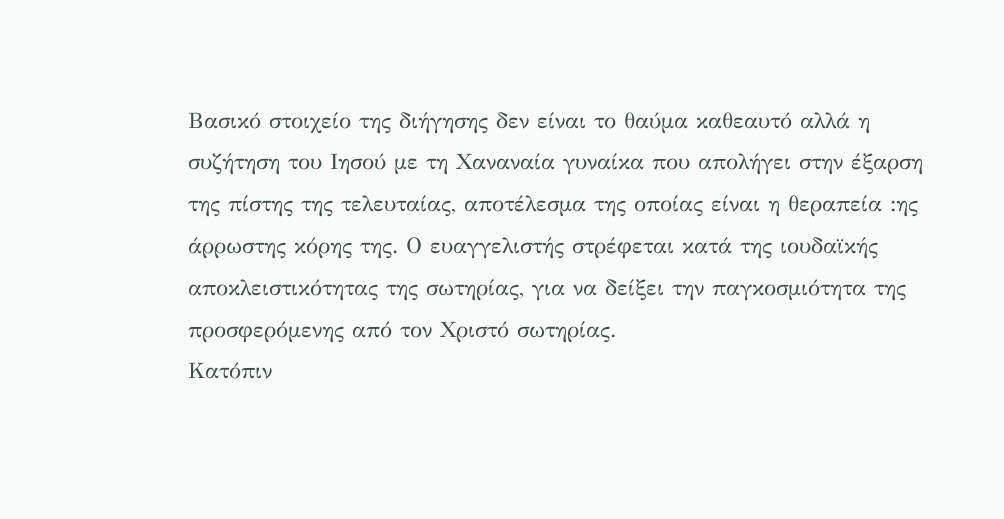Βασικό στοιχείο της διήγησης δεν είναι το θαύμα καθεαυτό αλλά η συζήτηση του Ιησού με τη Χαναναία γυναίκα που απολήγει στην έξαρση της πίστης της τελευταίας, αποτέλεσμα της οποίας είναι η θεραπεία :ης άρρωστης κόρης της. Ο ευαγγελιστής στρέφεται κατά της ιουδαϊκής αποκλειστικότητας της σωτηρίας, για να δείξει την παγκοσμιότητα της προσφερόμενης από τον Χριστό σωτηρίας.
Κατόπιν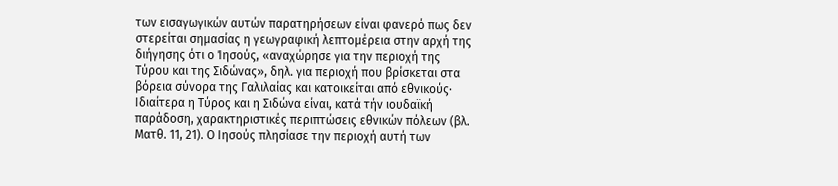των εισαγωγικών αυτών παρατηρήσεων είναι φανερό πως δεν στερείται σημασίας η γεωγραφική λεπτομέρεια στην αρχή της διήγησης ότι ο Ίησούς, «αναχώρησε για την περιοχή της Τύρου και της Σιδώνας», δηλ. για περιοχή που βρίσκεται στα βόρεια σύνορα της Γαλιλαίας και κατοικείται από εθνικούς· Ιδιαίτερα η Τύρος και η Σιδώνα είναι, κατά τήν ιουδαϊκή παράδοση, χαρακτηριστικές περιπτώσεις εθνικών πόλεων (βλ. Ματθ. 11, 21). Ο Ιησούς πλησίασε την περιοχή αυτή των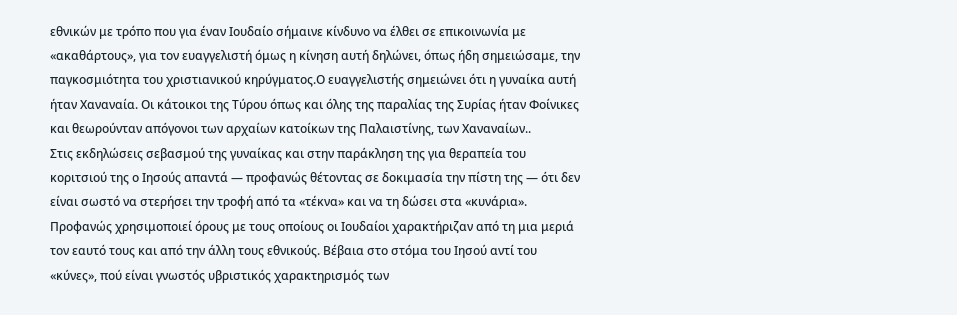εθνικών με τρόπο που για έναν Ιουδαίο σήμαινε κίνδυνο να έλθει σε επικοινωνία με «ακαθάρτους», για τον ευαγγελιστή όμως η κίνηση αυτή δηλώνει, όπως ήδη σημειώσαμε, την παγκοσμιότητα του χριστιανικού κηρύγματος.Ο ευαγγελιστής σημειώνει ότι η γυναίκα αυτή ήταν Χαναναία. Οι κάτοικοι της Τύρου όπως και όλης της παραλίας της Συρίας ήταν Φοίνικες και θεωρούνταν απόγονοι των αρχαίων κατοίκων της Παλαιστίνης, των Χαναναίων..
Στις εκδηλώσεις σεβασμού της γυναίκας και στην παράκληση της για θεραπεία του κοριτσιού της ο Ιησούς απαντά — προφανώς θέτοντας σε δοκιμασία την πίστη της — ότι δεν είναι σωστό να στερήσει την τροφή από τα «τέκνα» και να τη δώσει στα «κυνάρια». Προφανώς χρησιμοποιεί όρους με τους οποίους οι Ιουδαίοι χαρακτήριζαν από τη μια μεριά τον εαυτό τους και από την άλλη τους εθνικούς. Βέβαια στο στόμα του Ιησού αντί του «κύνες», πού είναι γνωστός υβριστικός χαρακτηρισμός των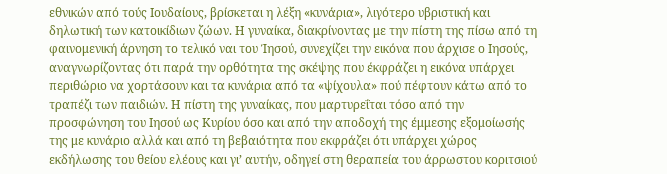εθνικών από τούς Ιουδαίους, βρίσκεται η λέξη «κυνάρια», λιγότερο υβριστική και δηλωτική των κατοικίδιων ζώων. Η γυναίκα, διακρίνοντας με την πίστη της πίσω από τη φαινομενική άρνηση το τελικό ναι του Ίησού, συνεχίζει την εικόνα που άρχισε ο Ιησούς, αναγνωρίζοντας ότι παρά την ορθότητα της σκέψης που έκφράζει η εικόνα υπάρχει περιθώριο να χορτάσουν και τα κυνάρια από τα «ψίχουλα» πού πέφτουν κάτω από το τραπέζι των παιδιών. Η πίστη της γυναίκας, που μαρτυρεΐται τόσο από την προσφώνηση του Ιησού ως Κυρίου όσο και από την αποδοχή της έμμεσης εξομοίωσής της με κυνάριο αλλά και από τη βεβαιότητα που εκφράζει ότι υπάρχει χώρος εκδήλωσης του θείου ελέους και γι’ αυτήν, οδηγεί στη θεραπεία του άρρωστου κοριτσιού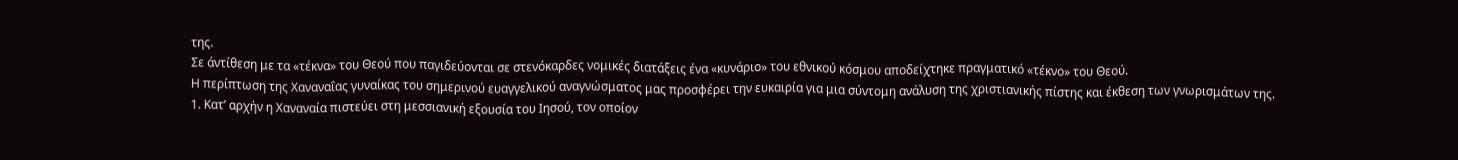της.
Σε άντίθεση με τα «τέκνα» του Θεού που παγιδεύονται σε στενόκαρδες νομικές διατάξεις ένα «κυνάριο» του εθνικού κόσμου αποδείχτηκε πραγματικό «τέκνο» του Θεού.
Η περίπτωση της Χαναναΐας γυναίκας του σημερινού ευαγγελικού αναγνώσματος μας προσφέρει την ευκαιρία για μια σύντομη ανάλυση της χριστιανικής πίστης και έκθεση των γνωρισμάτων της.
1. Κατ’ αρχήν η Χαναναία πιστεύει στη μεσσιανική εξουσία του Ιησού, τον οποίον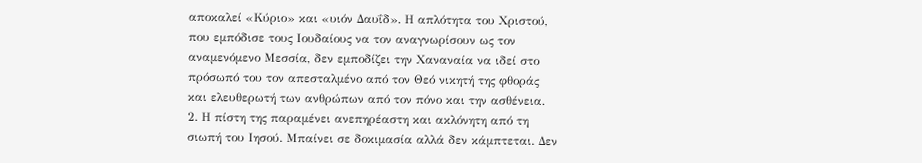αποκαλεί «Κύριο» και «υιόν Δαυΐδ». Η απλότητα του Χριστού, που εμπόδισε τους Ιουδαίους να τον αναγνωρίσουν ως τον αναμενόμενο Μεσσία, δεν εμποδίζει την Χαναναία να ιδεί στο πρόσωπό του τον απεσταλμένο από τον Θεό νικητή της φθοράς και ελευθερωτή των ανθρώπων από τον πόνο και την ασθένεια.
2. Η πίστη της παραμένει ανεπηρέαστη και ακλόνητη από τη σιωπή του Ιησού. Μπαίνει σε δοκιμασία αλλά δεν κάμπτεται. Δεν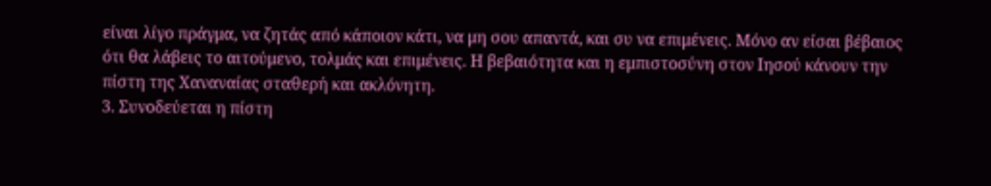είναι λίγο πράγμα, να ζητάς από κάποιον κάτι, να μη σου απαντά, και συ να επιμένεις. Μόνο αν είσαι βέβαιος ότι θα λάβεις το αιτούμενο, τολμάς και επιμένεις. Η βεβαιότητα και η εμπιστοσύνη στον Ιησού κάνουν την πίστη της Χαναναίας σταθερή και ακλόνητη.
3. Συνοδεύεται η πίστη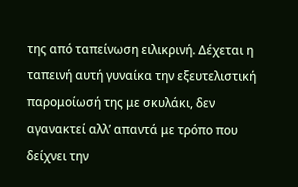της από ταπείνωση ειλικρινή. Δέχεται η ταπεινή αυτή γυναίκα την εξευτελιστική παρομοίωσή της με σκυλάκι, δεν αγανακτεί αλλ’ απαντά με τρόπο που δείχνει την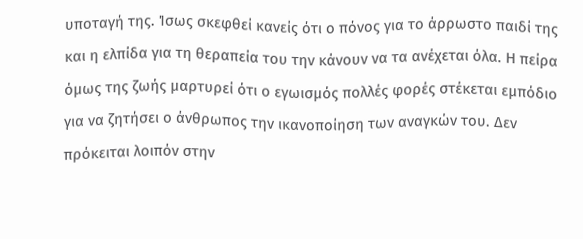υποταγή της. Ίσως σκεφθεί κανείς ότι ο πόνος για το άρρωστο παιδί της και η ελπίδα για τη θεραπεία του την κάνουν να τα ανέχεται όλα. Η πείρα όμως της ζωής μαρτυρεί ότι ο εγωισμός πολλές φορές στέκεται εμπόδιο για να ζητήσει ο άνθρωπος την ικανοποίηση των αναγκών του. Δεν πρόκειται λοιπόν στην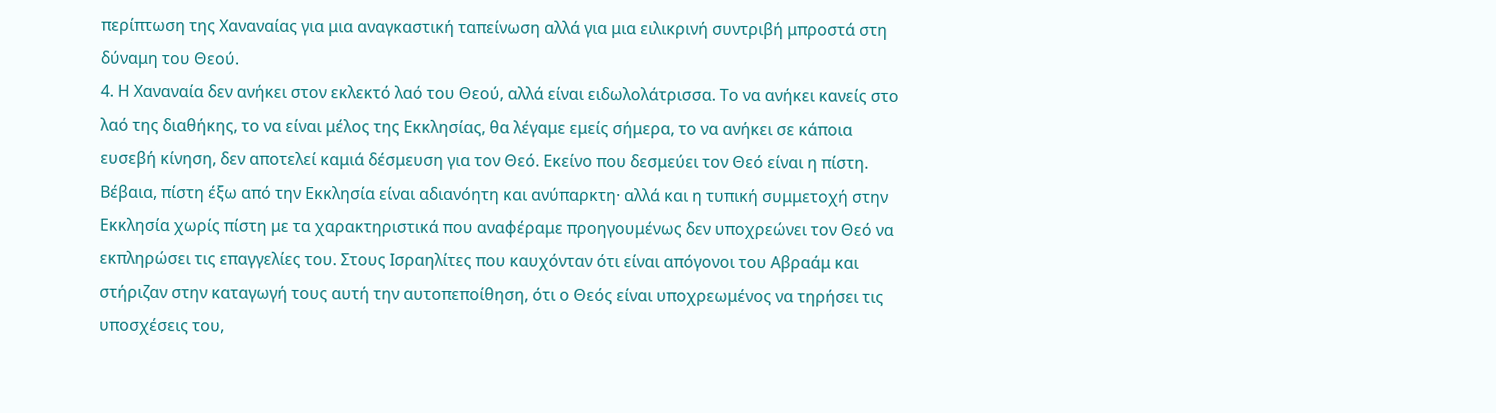περίπτωση της Χαναναίας για μια αναγκαστική ταπείνωση αλλά για μια ειλικρινή συντριβή μπροστά στη δύναμη του Θεού.
4. Η Χαναναία δεν ανήκει στον εκλεκτό λαό του Θεού, αλλά είναι ειδωλολάτρισσα. Το να ανήκει κανείς στο λαό της διαθήκης, το να είναι μέλος της Εκκλησίας, θα λέγαμε εμείς σήμερα, το να ανήκει σε κάποια ευσεβή κίνηση, δεν αποτελεί καμιά δέσμευση για τον Θεό. Εκείνο που δεσμεύει τον Θεό είναι η πίστη. Βέβαια, πίστη έξω από την Εκκλησία είναι αδιανόητη και ανύπαρκτη· αλλά και η τυπική συμμετοχή στην Εκκλησία χωρίς πίστη με τα χαρακτηριστικά που αναφέραμε προηγουμένως δεν υποχρεώνει τον Θεό να εκπληρώσει τις επαγγελίες του. Στους Ισραηλίτες που καυχόνταν ότι είναι απόγονοι του Αβραάμ και στήριζαν στην καταγωγή τους αυτή την αυτοπεποίθηση, ότι ο Θεός είναι υποχρεωμένος να τηρήσει τις υποσχέσεις του,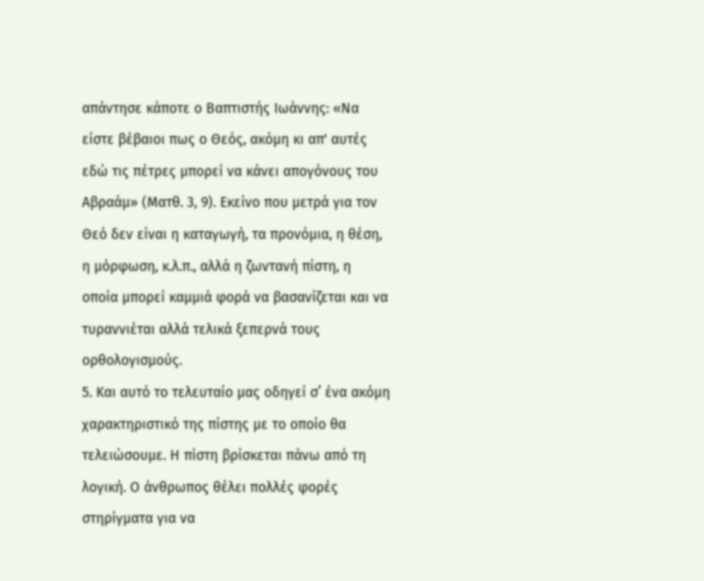απάντησε κάποτε ο Βαπτιστής Ιωάννης: «Να είστε βέβαιοι πως ο Θεός, ακόμη κι απ' αυτές εδώ τις πέτρες μπορεί να κάνει απογόνους του Αβραάμ» (Ματθ. 3, 9). Εκείνο που μετρά για τον Θεό δεν είναι η καταγωγή, τα προνόμια, η θέση, η μόρφωση, κ.λ.π., αλλά η ζωντανή πίστη, η οποία μπορεί καμμιά φορά να βασανίζεται και να τυραννιέται αλλά τελικά ξεπερνά τους ορθολογισμούς.
5. Και αυτό το τελευταίο μας οδηγεί σ’ ένα ακόμη χαρακτηριστικό της πίστης με το οποίο θα τελειώσουμε. Η πίστη βρίσκεται πάνω από τη λογική. Ο άνθρωπος θέλει πολλές φορές στηρίγματα για να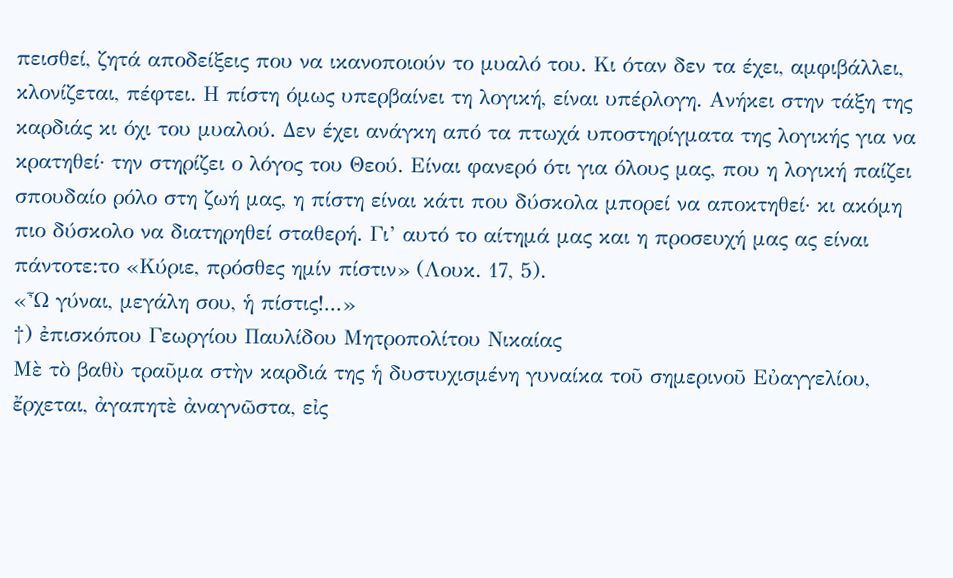πεισθεί, ζητά αποδείξεις που να ικανοποιούν το μυαλό του. Κι όταν δεν τα έχει, αμφιβάλλει, κλονίζεται, πέφτει. Η πίστη όμως υπερβαίνει τη λογική, είναι υπέρλογη. Ανήκει στην τάξη της καρδιάς κι όχι του μυαλού. Δεν έχει ανάγκη από τα πτωχά υποστηρίγματα της λογικής για να κρατηθεί· την στηρίζει ο λόγος του Θεού. Είναι φανερό ότι για όλους μας, που η λογική παίζει σπουδαίο ρόλο στη ζωή μας, η πίστη είναι κάτι που δύσκολα μπορεί να αποκτηθεί· κι ακόμη πιο δύσκολο να διατηρηθεί σταθερή. Γι’ αυτό το αίτημά μας και η προσευχή μας ας είναι πάντοτε:το «Κύριε, πρόσθες ημίν πίστιν» (Λουκ. 17, 5).
«Ὦ γύναι, μεγάλη σου, ἡ πίστις!...»
†) ἐπισκόπου Γεωργίου Παυλίδου Μητροπολίτου Νικαίας
Μὲ τὸ βαθὺ τραῦμα στὴν καρδιά της ἡ δυστυχισμένη γυναίκα τοῦ σημερινοῦ Εὐαγγελίου, ἔρχεται, ἀγαπητὲ ἀναγνῶστα, εἰς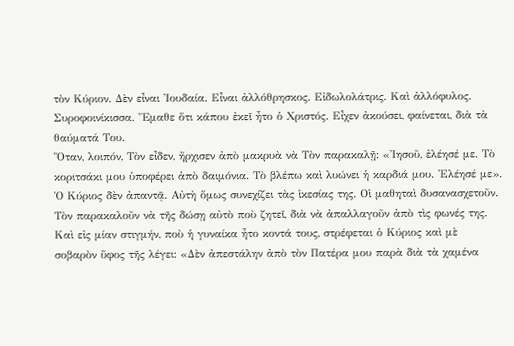τὸν Κύριον. Δὲν εἶναι Ἰουδαία. Εἶναι ἀλλόθρησκος. Εἰδωλολάτρις. Καὶ ἀλλόφυλος. Συροφοινίκισσα. Ἕμαθε ὅτι κάπου ἐκεῖ ἦτο ὁ Χριστός. Εἶχεν ἀκούσει, φαίνεται, διὰ τὰ θαύματά Του.
Ὅταν, λοιπόν, Τὸν εἶδεν, ἤρχισεν ἀπὸ μακρυὰ νὰ Τὸν παρακαλῇ: «Ἰησοῦ, ἐλέησέ με. Τὸ κοριτσάκι μου ὑποφέρει ἀπὸ δαιμόνια. Τὸ βλέπω καὶ λυώνει ἡ καρδιά μου. Ἐλέησέ με».
Ὁ Κύριος δὲν ἀπαντᾷ. Αὐτὴ ὅμως συνεχίζει τὰς ἱκεσίας της. Οἱ μαθηταὶ δυσανασχετοῦν. Τὸν παρακαλοῦν νὰ τῆς δώσῃ αὐτὸ ποὺ ζητεῖ, διὰ νὰ ἀπαλλαγοῦν ἀπὸ τὶς φωνές της. Καὶ εἰς μίαν στιγμήν, ποὺ ἡ γυναίκα ἦτο κοντά τους, στρέφεται ὁ Κύριος καὶ μὲ σοβαρὸν ὕφος τῆς λέγει: «Δὲν ἀπεστάλην ἀπὸ τὸν Πατέρα μου παρὰ διὰ τὰ χαμένα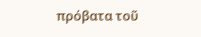πρόβατα τοῦ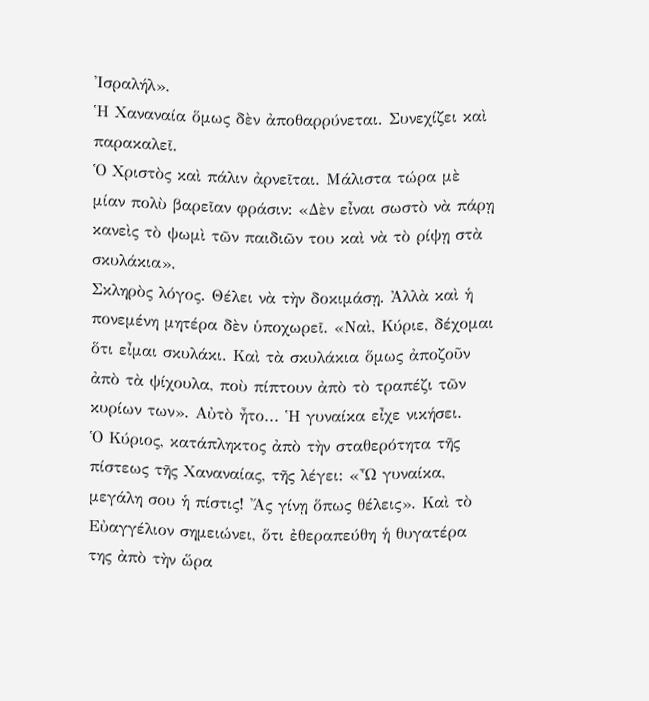Ἰσραλήλ».
Ἡ Χαναναία ὅμως δὲν ἀποθαρρύνεται. Συνεχίζει καὶ παρακαλεῖ.
Ὁ Χριστὸς καὶ πάλιν ἀρνεῖται. Μάλιστα τώρα μὲ μίαν πολὺ βαρεῖαν φράσιν: «Δὲν εἶναι σωστὸ νὰ πάρῃ κανεὶς τὸ ψωμὶ τῶν παιδιῶν του καὶ νὰ τὸ ρίψῃ στὰ σκυλάκια».
Σκληρὸς λόγος. Θέλει νὰ τὴν δοκιμάσῃ. Ἀλλὰ καὶ ἡ πονεμένη μητέρα δὲν ὑποχωρεῖ. «Ναὶ, Κύριε, δέχομαι ὅτι εἶμαι σκυλάκι. Καὶ τὰ σκυλάκια ὅμως ἀποζοῦν ἀπὸ τὰ ψίχουλα, ποὺ πίπτουν ἀπὸ τὸ τραπέζι τῶν κυρίων των». Αὐτὸ ἦτο... Ἡ γυναίκα εἶχε νικήσει.
Ὁ Κύριος, κατάπληκτος ἀπὸ τὴν σταθερότητα τῆς πίστεως τῆς Χαναναίας, τῆς λέγει: «Ὦ γυναίκα, μεγάλη σου ἡ πίστις! Ἄς γίνῃ ὅπως θέλεις». Καὶ τὸ Εὐαγγέλιον σημειώνει, ὅτι ἐθεραπεύθη ἡ θυγατέρα της ἀπὸ τὴν ὥρα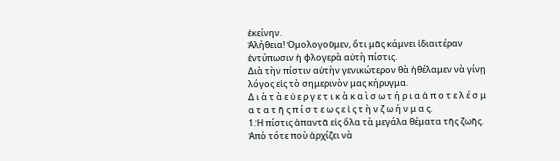ἐκείνην.
Ἀλήθεια! Ὁμολογοῦμεν, ὅτι μᾶς κάμνει ἰδιαιτέραν ἐντύπωσιν ἡ φλογερὰ αὐτὴ πίστις.
Διὰ τὴν πίστιν αὐτὴν γενικώτερον θὰ ἠθέλαμεν νὰ γίνῃ λόγος εἰς τὸ σημερινὸν μας κήρυγμα.
Δ ι ὰ τ ὰ ε ὐ ε ρ γ ε τ ι κ ὰ κ α ὶ σ ω τ ή ρ ι α ἀ π ο τ ε λ έ σ μ α τ α τ ῆ ς π ί σ τ ε ω ς ε ἰ ς τ ὴ ν ζ ω ή ν μ α ς.
1.Ἡ πίστις ἀπαντᾶ εἰς ὅλα τὰ μεγάλα θέματα τῆς ζωῆς.
Ἀπὸ τότε ποὺ ἀρχίζει νὰ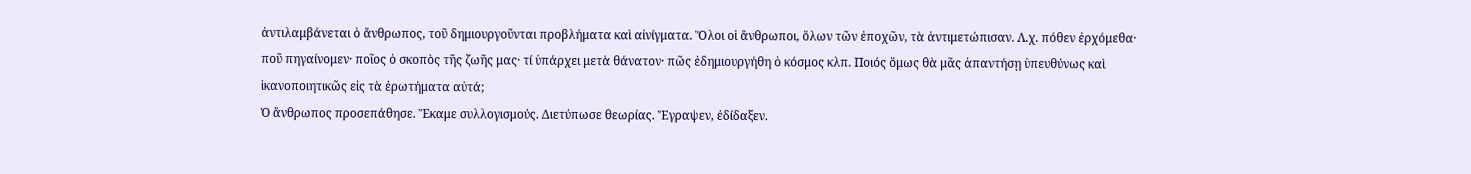ἀντιλαμβάνεται ὁ ἄνθρωπος, τοῦ δημιουργοῦνται προβλήματα καὶ αἰνίγματα. Ὅλοι οἱ ἄνθρωποι, ὅλων τῶν ἐποχῶν, τὰ ἀντιμετώπισαν. Λ.χ. πόθεν ἐρχόμεθα· ποῦ πηγαίνομεν· ποῖος ὁ σκοπὸς τῆς ζωῆς μας· τί ὑπάρχει μετὰ θάνατον· πῶς ἐδημιουργήθη ὁ κόσμος κλπ. Ποιός ὅμως θὰ μᾶς ἀπαντήσῃ ὑπευθύνως καὶ ἱκανοποιητικῶς εἰς τὰ ἐρωτήματα αὐτά;
Ὁ ἄνθρωπος προσεπάθησε. Ἕκαμε συλλογισμούς. Διετύπωσε θεωρίας. Ἔγραψεν, ἐδίδαξεν.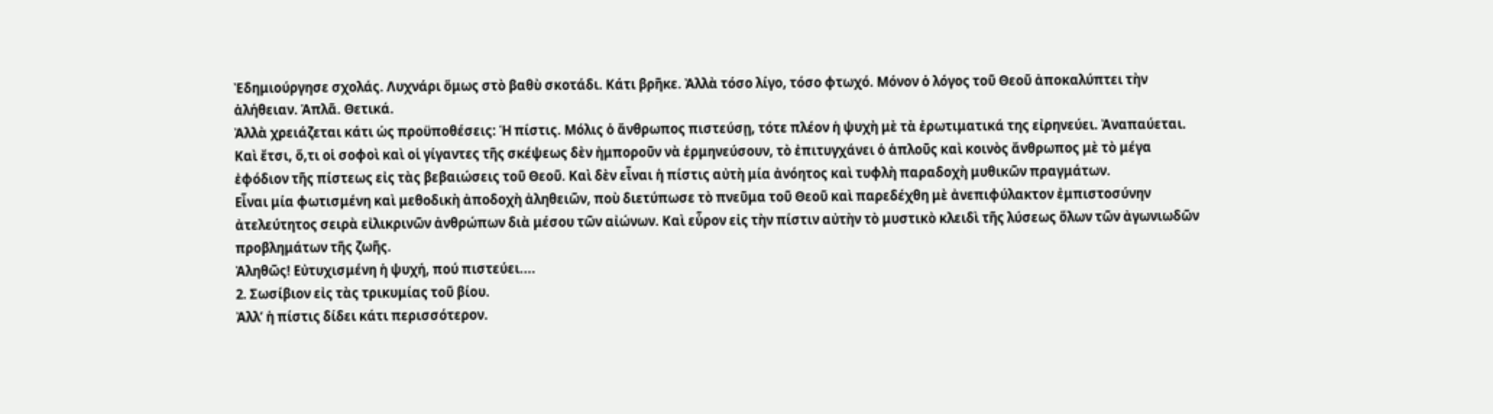Ἐδημιούργησε σχολάς. Λυχνάρι ὅμως στὸ βαθὺ σκοτάδι. Κάτι βρῆκε. Ἀλλὰ τόσο λίγο, τόσο φτωχό. Μόνον ὁ λόγος τοῦ Θεοῦ ἀποκαλύπτει τὴν ἀλήθειαν. Ἁπλᾶ. Θετικά.
Ἀλλὰ χρειάζεται κάτι ὡς προϋποθέσεις: Ἡ πίστις. Μόλις ὁ ἄνθρωπος πιστεύσῃ, τότε πλέον ἡ ψυχὴ μὲ τὰ ἐρωτιματικά της εἰρηνεύει. Ἀναπαύεται. Καὶ ἔτσι, ὅ,τι οἱ σοφοὶ καὶ οἱ γίγαντες τῆς σκέψεως δὲν ἠμποροῦν νὰ ἑρμηνεύσουν, τὸ ἐπιτυγχάνει ὁ ἁπλοῦς καὶ κοινὸς ἄνθρωπος μὲ τὸ μέγα ἐφόδιον τῆς πίστεως εἰς τὰς βεβαιώσεις τοῦ Θεοῦ. Καὶ δὲν εἶναι ἡ πίστις αὐτὴ μία ἀνόητος καὶ τυφλὴ παραδοχὴ μυθικῶν πραγμάτων.
Εἶναι μία φωτισμένη καὶ μεθοδικὴ ἀποδοχὴ ἀληθειῶν, ποὺ διετύπωσε τὸ πνεῦμα τοῦ Θεοῦ καὶ παρεδέχθη μὲ ἀνεπιφύλακτον ἐμπιστοσύνην ἀτελεύτητος σειρὰ εἰλικρινῶν ἀνθρώπων διὰ μέσου τῶν αἰώνων. Καὶ εὗρον εἰς τὴν πίστιν αὐτὴν τὸ μυστικὸ κλειδὶ τῆς λύσεως ὅλων τῶν ἀγωνιωδῶν προβλημάτων τῆς ζωῆς.
Ἀληθῶς! Εὐτυχισμένη ἡ ψυχή, πού πιστεύει....
2. Σωσίβιον εἰς τὰς τρικυμίας τοῦ βίου.
Ἀλλ’ ἡ πίστις δίδει κάτι περισσότερον.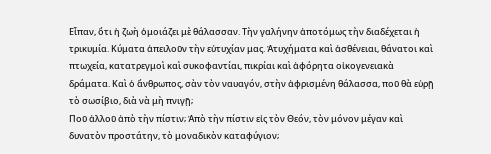Εἶπαν, ὅτι ἡ ζωὴ ὁμοιάζει μὲ θάλασσαν. Τὴν γαλήνην ἀποτόμως τὴν διαδέχεται ἡ τρικυμία. Κύματα ἀπειλοῦν τὴν εὐτυχίαν μας. Ἀτυχήματα καὶ ἀσθένειαι, θάνατοι καὶ πτωχεία, κατατρεγμοὶ καὶ συκοφαντίαι, πικρίαι καὶ ἀφόρητα οἰκογενειακὰ δράματα. Καὶ ὁ ἄνθρωπος, σὰν τὸν ναυαγόν, στὴν ἀφρισμένη θάλασσα, ποῦ θὰ εὑρῇ τὸ σωσίβιο, διὰ νὰ μὴ πνιγῇ;
Ποῦ ἀλλοῦ ἀπὸ τὴν πίστιν; Ἀπὸ τὴν πίστιν εἰς τὸν Θεόν, τὸν μόνον μέγαν καὶ δυνατὸν προστάτην, τὸ μοναδικὸν καταφύγιον;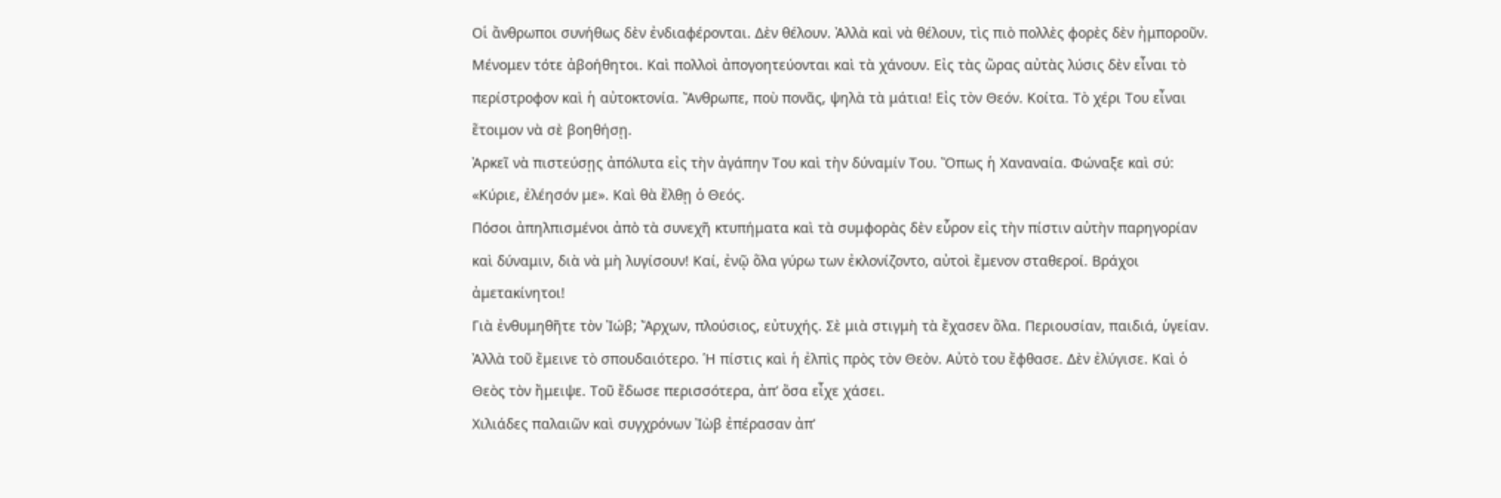Οἱ ἄνθρωποι συνήθως δὲν ἐνδιαφέρονται. Δὲν θέλουν. Ἀλλὰ καὶ νὰ θέλουν, τὶς πιὸ πολλὲς φορὲς δὲν ἠμποροῦν. Μένομεν τότε ἀβοήθητοι. Καὶ πολλοὶ ἀπογοητεύονται καὶ τὰ χάνουν. Εἰς τὰς ὥρας αὐτὰς λύσις δὲν εἶναι τὸ περίστροφον καὶ ἡ αὐτοκτονία. Ἄνθρωπε, ποὺ πονᾶς, ψηλὰ τὰ μάτια! Εἰς τὸν Θεόν. Κοίτα. Τὸ χέρι Του εἶναι ἕτοιμον νὰ σὲ βοηθήσῃ.
Ἀρκεῖ νὰ πιστεύσῃς ἀπόλυτα εἰς τὴν ἀγάπην Του καὶ τὴν δύναμίν Του. Ὅπως ἡ Χαναναία. Φώναξε καὶ σύ: «Κύριε, ἐλέησόν με». Καὶ θὰ ἔλθῃ ὁ Θεός.
Πόσοι ἀπηλπισμένοι ἀπὸ τὰ συνεχῆ κτυπήματα καὶ τὰ συμφορὰς δὲν εὗρον εἰς τὴν πίστιν αὐτὴν παρηγορίαν καὶ δύναμιν, διὰ νὰ μὴ λυγίσουν! Καί, ἐνῷ ὅλα γύρω των ἐκλονίζοντο, αὐτοὶ ἔμενον σταθεροί. Βράχοι ἀμετακίνητοι!
Γιὰ ἐνθυμηθῆτε τὸν Ἰώβ; Ἄρχων, πλούσιος, εὐτυχής. Σὲ μιὰ στιγμὴ τὰ ἔχασεν ὅλα. Περιουσίαν, παιδιά, ὑγείαν. Ἀλλὰ τοῦ ἔμεινε τὸ σπουδαιότερο. Ἡ πίστις καὶ ἡ ἐλπὶς πρὸς τὸν Θεὸν. Αὐτὸ του ἔφθασε. Δὲν ἐλύγισε. Καὶ ὁ Θεὸς τὸν ἤμειψε. Τοῦ ἔδωσε περισσότερα, ἀπ’ ὅσα εἶχε χάσει.
Χιλιάδες παλαιῶν καὶ συγχρόνων Ἰὼβ ἐπέρασαν ἀπ’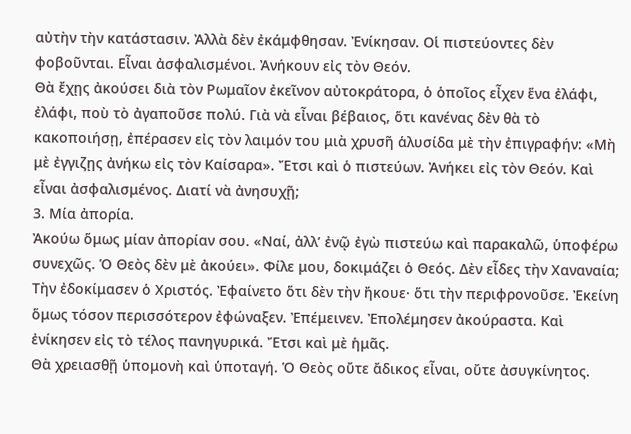αὐτὴν τὴν κατάστασιν. Ἀλλὰ δὲν ἐκάμφθησαν. Ἐνίκησαν. Οἱ πιστεύοντες δὲν φοβοῦνται. Εἶναι ἀσφαλισμένοι. Ἀνήκουν εἰς τὸν Θεόν.
Θὰ ἔχῃς ἀκούσει διὰ τὸν Ρωμαῖον ἐκεῖνον αὐτοκράτορα, ὁ ὁποῖος εἶχεν ἕνα ἐλάφι, ἐλάφι, ποὺ τὸ ἀγαποῦσε πολύ. Γιὰ νὰ εἶναι βέβαιος, ὅτι κανένας δὲν θὰ τὸ κακοποιήσῃ, ἐπέρασεν εἰς τὸν λαιμόν του μιὰ χρυσῆ ἁλυσίδα μὲ τὴν ἐπιγραφήν: «Μὴ μὲ ἐγγιζῃς ἀνήκω εἰς τὸν Καίσαρα». Ἔτσι καὶ ὁ πιστεύων. Ἀνήκει εἰς τὸν Θεόν. Καὶ εἶναι ἀσφαλισμένος. Διατί νὰ ἀνησυχῇ;
3. Μία ἀπορία.
Ἀκούω ὅμως μίαν ἀπορίαν σου. «Ναί, ἀλλ’ ἐνῷ ἐγὼ πιστεύω καὶ παρακαλῶ, ὑποφέρω συνεχῶς. Ὁ Θεὸς δὲν μὲ ἀκούει». Φίλε μου, δοκιμάζει ὁ Θεός. Δὲν εἶδες τὴν Χαναναία; Τὴν ἐδοκίμασεν ὁ Χριστός. Ἐφαίνετο ὅτι δὲν τὴν ἤκουε· ὅτι τὴν περιφρονοῦσε. Ἐκείνη ὅμως τόσον περισσότερον ἐφώναξεν. Ἐπέμεινεν. Ἐπολέμησεν ἀκούραστα. Καὶ ἐνίκησεν εἰς τὸ τέλος πανηγυρικά. Ἔτσι καὶ μὲ ἡμᾶς.
Θὰ χρειασθῇ ὑπομονὴ καὶ ὑποταγή. Ὁ Θεὸς οὔτε ἄδικος εἶναι, οὔτε ἀσυγκίνητος.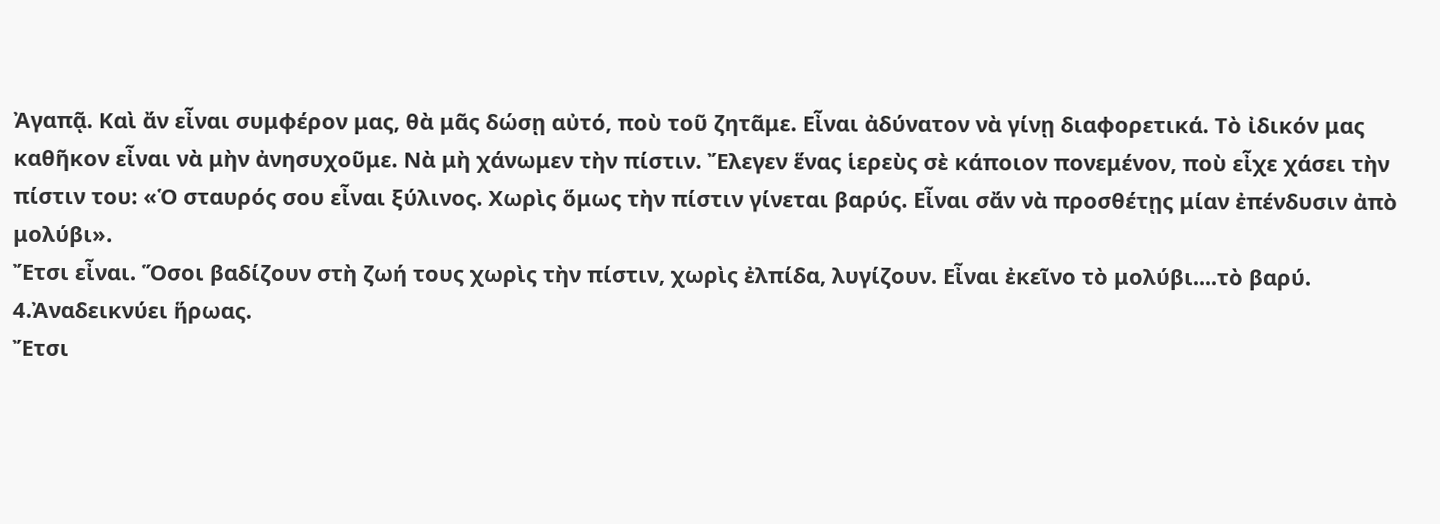Ἀγαπᾷ. Καὶ ἄν εἶναι συμφέρον μας, θὰ μᾶς δώσῃ αὐτό, ποὺ τοῦ ζητᾶμε. Εἶναι ἀδύνατον νὰ γίνῃ διαφορετικά. Τὸ ἰδικόν μας καθῆκον εἶναι νὰ μὴν ἀνησυχοῦμε. Νὰ μὴ χάνωμεν τὴν πίστιν. Ἔλεγεν ἕνας ἱερεὺς σὲ κάποιον πονεμένον, ποὺ εἶχε χάσει τὴν πίστιν του: «Ὁ σταυρός σου εἶναι ξύλινος. Χωρὶς ὅμως τὴν πίστιν γίνεται βαρύς. Εἶναι σἄν νὰ προσθέτῃς μίαν ἐπένδυσιν ἀπὸ μολύβι».
Ἔτσι εἶναι. Ὅσοι βαδίζουν στὴ ζωή τους χωρὶς τὴν πίστιν, χωρὶς ἐλπίδα, λυγίζουν. Εἶναι ἐκεῖνο τὸ μολύβι....τὸ βαρύ.
4.Ἀναδεικνύει ἥρωας.
Ἔτσι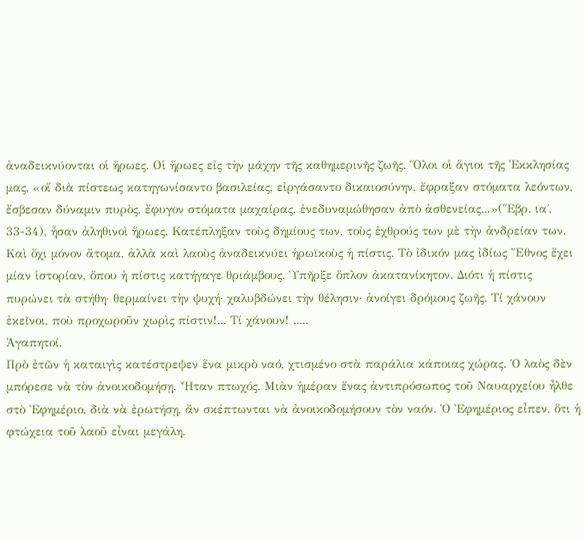ἀναδεικνύονται οἱ ἥρωες. Οἱ ἥρωες εἰς τὴν μάχην τῆς καθημερινῆς ζωῆς. Ὅλοι οἱ ἅγιοι τῆς Ἐκκλησίας μας, «οἵ διὰ πίστεως κατηγωνίσαντο βασιλείας, εἰργάσαντο δικαιοσύνην, ἔφραξαν στόματα λεόντων, ἔσβεσαν δύναμιν πυρὸς, ἔφυγον στόματα μαχαίρας, ἐνεδυναμώθησαν ἀπὸ ἀσθενείας...»(Ἕβρ. ια΄, 33-34), ἦσαν ἀληθινοὶ ἥρωες. Κατέπληξαν τοὺς δημίους των, τοὺς ἐχθρούς των μὲ τὴν ἀνδρείαν των.
Καὶ ὄχι μόνον ἄτομα, ἀλλὰ καὶ λαοὺς ἀναδεικνύει ἡρωϊκοὺς ἡ πίστις. Τὸ ἰδικόν μας ἰδίως Ἔθνος ἔχει μίαν ἱστορίαν, ὅπου ἡ πίστις κατήγαγε θριάμβους. Ὑπῆρξε ὅπλον ἀκατανίκητον. Διότι ἡ πίστις πυρώνει τὰ στήθη· θερμαίνει τὴν ψυχή· χαλυβδώνει τὴν θέλησιν· ἀνοίγει δρόμους ζωῆς. Τί χάνουν ἐκεῖνοι, ποὺ προχωροῦν χωρὶς πίστιν!... Τί χάνουν! .....
Ἀγαπητοί,
Πρὸ ἐτῶν ἡ καταιγὶς κατέστρεψεν ἕνα μικρὸ ναό, χτισμένο στὰ παράλια κάποιας χώρας. Ὁ λαὸς δὲν μπόρεσε νὰ τὸν ἀνοικοδομήσῃ. Ἦταν πτωχός. Μιὰν ἡμέραν ἕνας ἀντιπρόσωπος τοῦ Ναυαρχείου ἦλθε στὸ Ἐφημέριο, διὰ νὰ ἐρωτήσῃ, ἄν σκέπτωνται νὰ ἀνοικοδομήσουν τὸν ναόν. Ὁ Ἐφημέριος εἶπεν, ὅτι ἡ φτώχεια τοῦ λαοῦ εἶναι μεγάλη.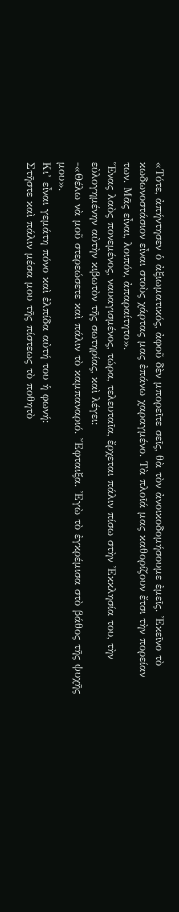«Τότε, ἀπήντησεν ὁ ἀξιωματικός, ἀφοῦ δὲν μπορεῖτε σεῖς, θὰ τὸν ἀνοικοδομήσουμε ἐμεῖς. Ἐκεῖνο τὸ κωδωνοστάσιον εἶναι στοὺς χάρτας μας ἐπάνω χαραγμένο. Τὰ πλοῖά μας καθορίζουν ἔτσι τὴν πορείαν των. Μᾶς εἶναι, λοιπόν, ἀπαραίτητο».
Ἕνας λαὸς πονεμένος, ναυαγισμένος, τώρα, τελευταῖα, ἔρχεται πάλιν πίσω στὴν Ἐκκλησία του, τὴν εὐλογημένην αὐτὴν κιβωτὸν τῆς σωτηρίας, καὶ λέγει:
-«Θέλω νὰ μοῦ στερεώσετε καὶ πάλιν τὸ καμπαναριό. Ἔφταιξα. Ἐγὼ τὸ ἐγκρέμισα στὸ βάθος τῆς ψυχῆς μου».
Κι’ εἶναι γεμάτη πόνο καὶ ἐλπίδα αὐτή του ἡ φωνή:
Στῆστε καὶ πάλιν μέσα μου τῆς πίστεως τὸ ποθητὸ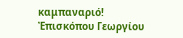καμπαναριό!
Ἐπισκόπου Γεωργίου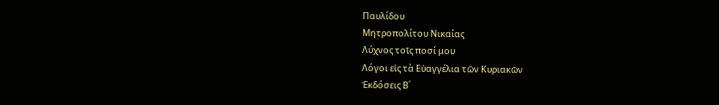Παυλίδου
Μητροπολίτου Νικαίας
Λύχνος τοῖς ποσί μου
Λόγοι εἰς τὰ Εὐαγγέλια τῶν Κυριακῶν
Ἐκδόσεις Β΄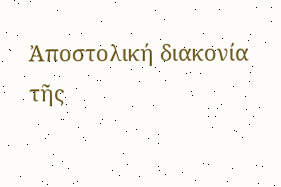Ἀποστολική διακονία
τῆς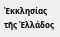Ἐκκλησίας τῆς Ἑλλάδος